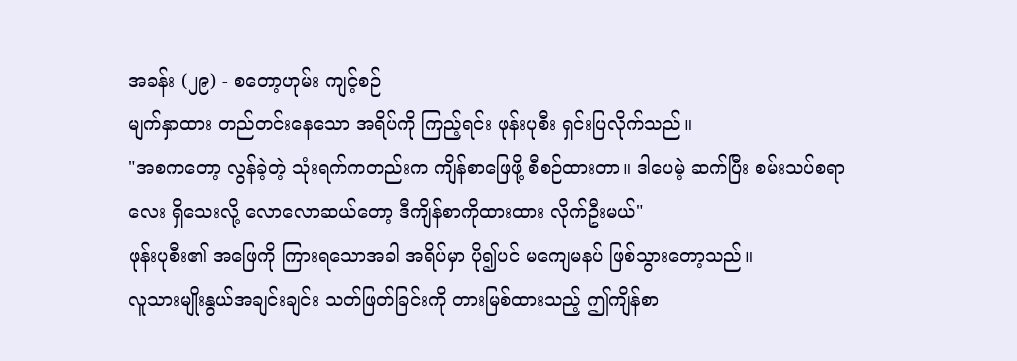အခန်း (၂၉) - စတော့ဟုမ်း ကျင့်စဉ်
မျက်နှာထား တည်တင်းနေသော အရိပ်ကို ကြည့်ရင်း ဖုန်းပုစီး ရှင်းပြလိုက်သည်။
"အစကတော့ လွန်ခဲ့တဲ့ သုံးရက်ကတည်းက ကျိန်စာဖြေဖို့ စီစဉ်ထားတာ။ ဒါပေမဲ့ ဆက်ပြီး စမ်းသပ်စရာလေး ရှိသေးလို့ လောလောဆယ်တော့ ဒီကျိန်စာကိုထားထား လိုက်ဦးမယ်"
ဖုန်းပုစီး၏ အဖြေကို ကြားရသောအခါ အရိပ်မှာ ပို၍ပင် မကျေမနပ် ဖြစ်သွားတော့သည်။
လူသားမျိုးနွယ်အချင်းချင်း သတ်ဖြတ်ခြင်းကို တားမြစ်ထားသည့် ဤကျိန်စာ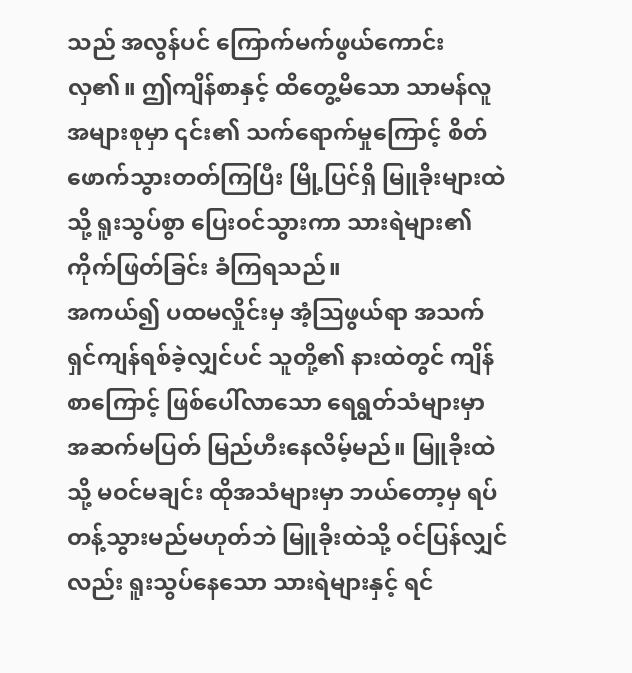သည် အလွန်ပင် ကြောက်မက်ဖွယ်ကောင်းလှ၏။ ဤကျိန်စာနှင့် ထိတွေ့မိသော သာမန်လူအများစုမှာ ၎င်း၏ သက်ရောက်မှုကြောင့် စိတ်ဖောက်သွားတတ်ကြပြီး မြို့ပြင်ရှိ မြူခိုးများထဲသို့ ရူးသွပ်စွာ ပြေးဝင်သွားကာ သားရဲများ၏ ကိုက်ဖြတ်ခြင်း ခံကြရသည်။
အကယ်၍ ပထမလှိုင်းမှ အံ့သြဖွယ်ရာ အသက်ရှင်ကျန်ရစ်ခဲ့လျှင်ပင် သူတို့၏ နားထဲတွင် ကျိန်စာကြောင့် ဖြစ်ပေါ်လာသော ရေရွတ်သံများမှာ အဆက်မပြတ် မြည်ဟီးနေလိမ့်မည်။ မြူခိုးထဲသို့ မဝင်မချင်း ထိုအသံများမှာ ဘယ်တော့မှ ရပ်တန့်သွားမည်မဟုတ်ဘဲ မြူခိုးထဲသို့ ဝင်ပြန်လျှင်လည်း ရူးသွပ်နေသော သားရဲများနှင့် ရင်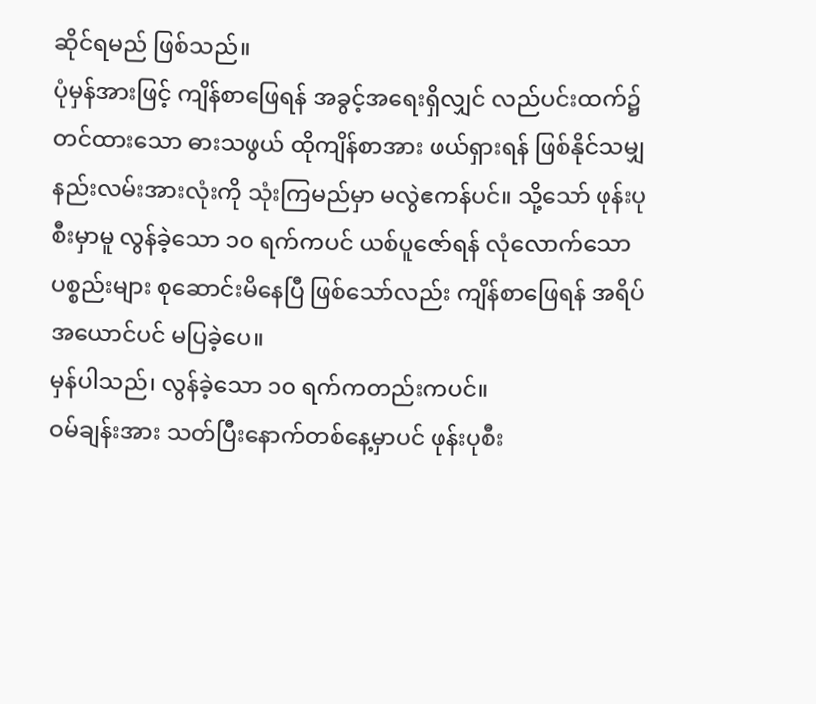ဆိုင်ရမည် ဖြစ်သည်။
ပုံမှန်အားဖြင့် ကျိန်စာဖြေရန် အခွင့်အရေးရှိလျှင် လည်ပင်းထက်၌ တင်ထားသော ဓားသဖွယ် ထိုကျိန်စာအား ဖယ်ရှားရန် ဖြစ်နိုင်သမျှ နည်းလမ်းအားလုံးကို သုံးကြမည်မှာ မလွဲဧကန်ပင်။ သို့သော် ဖုန်းပုစီးမှာမူ လွန်ခဲ့သော ၁၀ ရက်ကပင် ယစ်ပူဇော်ရန် လုံလောက်သော ပစ္စည်းများ စုဆောင်းမိနေပြီ ဖြစ်သော်လည်း ကျိန်စာဖြေရန် အရိပ်အယောင်ပင် မပြခဲ့ပေ။
မှန်ပါသည်၊ လွန်ခဲ့သော ၁၀ ရက်ကတည်းကပင်။
ဝမ်ချန်းအား သတ်ပြီးနောက်တစ်နေ့မှာပင် ဖုန်းပုစီး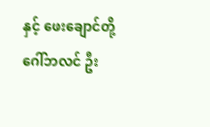နှင့် ဖေးချောင်တို့ ဂေါ်ဘလင် ဦး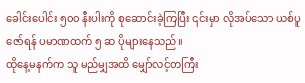ခေါင်းပေါင်း ၅၀၀ နီးပါးကို စုဆောင်းခဲ့ကြပြီး ၎င်းမှာ လိုအပ်သော ယစ်ပူဇော်ရန် ပမာဏထက် ၅ ဆ ပိုများနေသည်။
ထိုနေ့မနက်က သူ မည်မျှအထိ မျှော်လင့်တကြီး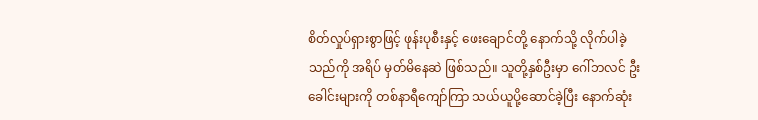စိတ်လှုပ်ရှားစွာဖြင့် ဖုန်းပုစီးနှင့် ဖေးချောင်တို့ နောက်သို့ လိုက်ပါခဲ့သည်ကို အရိပ် မှတ်မိနေဆဲ ဖြစ်သည်။ သူတို့နှစ်ဦးမှာ ဂေါ်ဘလင် ဦးခေါင်းများကို တစ်နာရီကျော်ကြာ သယ်ယူပို့ဆောင်ခဲ့ပြီး နောက်ဆုံး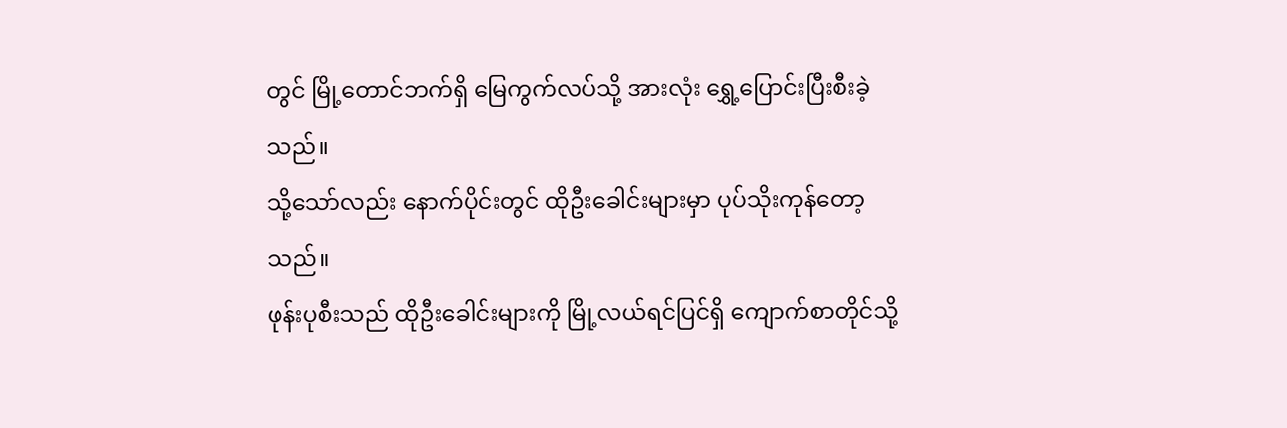တွင် မြို့တောင်ဘက်ရှိ မြေကွက်လပ်သို့ အားလုံး ရွှေ့ပြောင်းပြီးစီးခဲ့သည်။
သို့သော်လည်း နောက်ပိုင်းတွင် ထိုဦးခေါင်းများမှာ ပုပ်သိုးကုန်တော့သည်။
ဖုန်းပုစီးသည် ထိုဦးခေါင်းများကို မြို့လယ်ရင်ပြင်ရှိ ကျောက်စာတိုင်သို့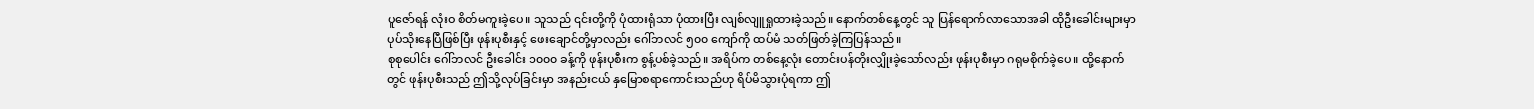ပူဇော်ရန် လုံးဝ စိတ်မကူးခဲ့ပေ။ သူသည် ၎င်းတို့ကို ပုံထားရုံသာ ပုံထားပြီး လျစ်လျူရှုထားခဲ့သည်။ နောက်တစ်နေ့တွင် သူ ပြန်ရောက်လာသောအခါ ထိုဦးခေါင်းများမှာ ပုပ်သိုးနေပြီဖြစ်ပြီး ဖုန်းပုစီးနှင့် ဖေးချောင်တို့မှာလည်း ဂေါ်ဘလင် ၅၀၀ ကျော်ကို ထပ်မံ သတ်ဖြတ်ခဲ့ကြပြန်သည်။
စုစုပေါင်း ဂေါ်ဘလင် ဦးခေါင်း ၁၀၀၀ ခန့်ကို ဖုန်းပုစီးက စွန့်ပစ်ခဲ့သည်။ အရိပ်က တစ်နေ့လုံး တောင်းပန်တိုးလျှိုးခဲ့သော်လည်း ဖုန်းပုစီးမှာ ဂရုမစိုက်ခဲ့ပေ။ ထို့နောက်တွင် ဖုန်းပုစီးသည် ဤသို့လုပ်ခြင်းမှာ အနည်းငယ် နှမြောစရာကောင်းသည်ဟု ရိပ်မိသွားပုံရကာ ဤ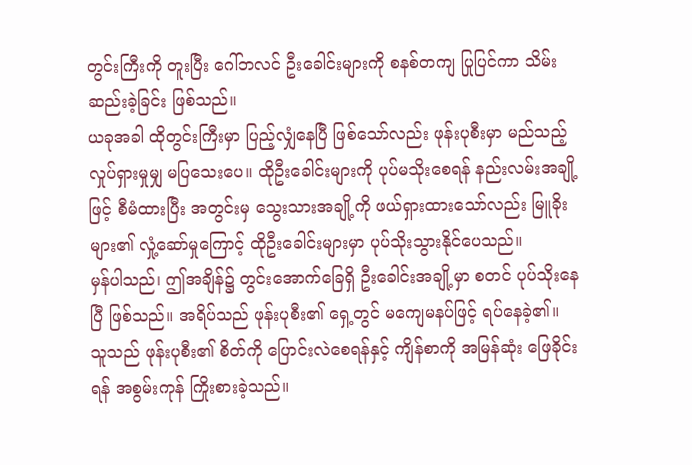တွင်းကြီးကို တူးပြီး ဂေါ်ဘလင် ဦးခေါင်းများကို စနစ်တကျ ပြုပြင်ကာ သိမ်းဆည်းခဲ့ခြင်း ဖြစ်သည်။
ယခုအခါ ထိုတွင်းကြီးမှာ ပြည့်လျှံနေပြီ ဖြစ်သော်လည်း ဖုန်းပုစီးမှာ မည်သည့် လှုပ်ရှားမှုမျှ မပြသေးပေ။ ထိုဦးခေါင်းများကို ပုပ်မသိုးစေရန် နည်းလမ်းအချို့ဖြင့် စီမံထားပြီး အတွင်းမှ သွေးသားအချို့ကို ဖယ်ရှားထားသော်လည်း မြူခိုးများ၏ လှုံ့ဆော်မှုကြောင့် ထိုဦးခေါင်းများမှာ ပုပ်သိုးသွားနိုင်ပေသည်။
မှန်ပါသည်၊ ဤအချိန်၌ တွင်းအောက်ခြေရှိ ဦးခေါင်းအချို့မှာ စတင် ပုပ်သိုးနေပြီ ဖြစ်သည်။ အရိပ်သည် ဖုန်းပုစီး၏ ရှေ့တွင် မကျေမနပ်ဖြင့် ရပ်နေခဲ့၏။ သူသည် ဖုန်းပုစီး၏ စိတ်ကို ပြောင်းလဲစေရန်နှင့် ကျိန်စာကို အမြန်ဆုံး ဖြေခိုင်းရန် အစွမ်းကုန် ကြိုးစားခဲ့သည်။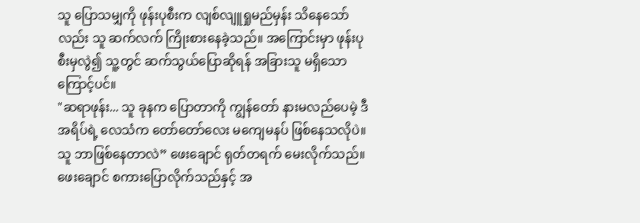သူ ပြောသမျှကို ဖုန်းပုစီးက လျစ်လျူရှုမည်မှန်း သိနေသော်လည်း သူ ဆက်လက် ကြိုးစားနေခဲ့သည်။ အကြောင်းမှာ ဖုန်းပုစီးမှလွဲ၍ သူ့တွင် ဆက်သွယ်ပြောဆိုရန် အခြားသူ မရှိသောကြောင့်ပင်။
"ဆရာဖုန်း... သူ ခုနက ပြောတာကို ကျွန်တော် နားမလည်ပေမဲ့ ဒီအရိပ်ရဲ့ လေသံက တော်တော်လေး မကျေမနပ် ဖြစ်နေသလိုပဲ။ သူ ဘာဖြစ်နေတာလဲ” ဖေးချောင် ရုတ်တရက် မေးလိုက်သည်။
ဖေးချောင် စကားပြောလိုက်သည်နှင့် အ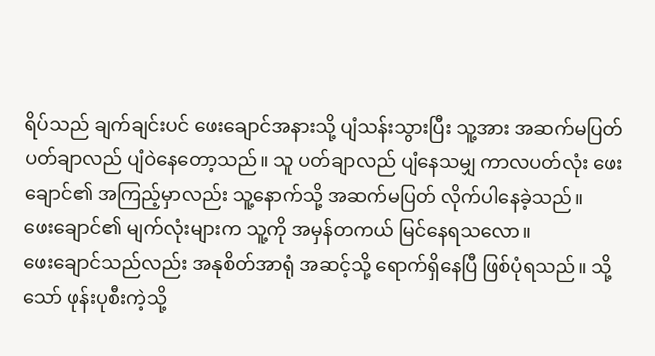ရိပ်သည် ချက်ချင်းပင် ဖေးချောင်အနားသို့ ပျံသန်းသွားပြီး သူ့အား အဆက်မပြတ် ပတ်ချာလည် ပျံဝဲနေတော့သည်။ သူ ပတ်ချာလည် ပျံနေသမျှ ကာလပတ်လုံး ဖေးချောင်၏ အကြည့်မှာလည်း သူ့နောက်သို့ အဆက်မပြတ် လိုက်ပါနေခဲ့သည်။
ဖေးချောင်၏ မျက်လုံးများက သူ့ကို အမှန်တကယ် မြင်နေရသလော။
ဖေးချောင်သည်လည်း အနုစိတ်အာရုံ အဆင့်သို့ ရောက်ရှိနေပြီ ဖြစ်ပုံရသည်။ သို့သော် ဖုန်းပုစီးကဲ့သို့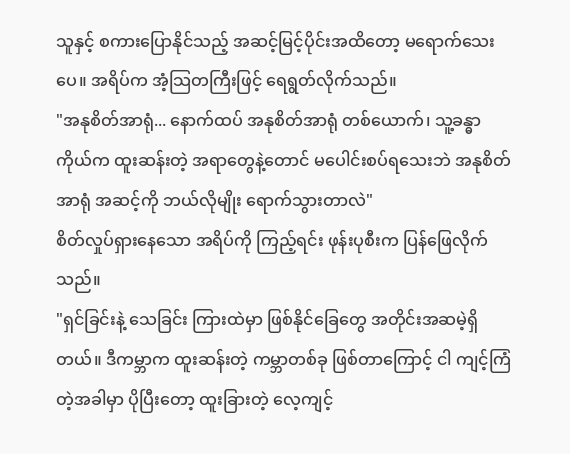သူနှင့် စကားပြောနိုင်သည့် အဆင့်မြင့်ပိုင်းအထိတော့ မရောက်သေးပေ။ အရိပ်က အံ့သြတကြီးဖြင့် ရေရွတ်လိုက်သည်။
"အနုစိတ်အာရုံ... နောက်ထပ် အနုစိတ်အာရုံ တစ်ယောက်၊ သူ့ခန္ဓာကိုယ်က ထူးဆန်းတဲ့ အရာတွေနဲ့တောင် မပေါင်းစပ်ရသေးဘဲ အနုစိတ်အာရုံ အဆင့်ကို ဘယ်လိုမျိုး ရောက်သွားတာလဲ"
စိတ်လှုပ်ရှားနေသော အရိပ်ကို ကြည့်ရင်း ဖုန်းပုစီးက ပြန်ဖြေလိုက်သည်။
"ရှင်ခြင်းနဲ့ သေခြင်း ကြားထဲမှာ ဖြစ်နိုင်ခြေတွေ အတိုင်းအဆမဲ့ရှိတယ်။ ဒီကမ္ဘာက ထူးဆန်းတဲ့ ကမ္ဘာတစ်ခု ဖြစ်တာကြောင့် ငါ ကျင့်ကြံ တဲ့အခါမှာ ပိုပြီးတော့ ထူးခြားတဲ့ လေ့ကျင့်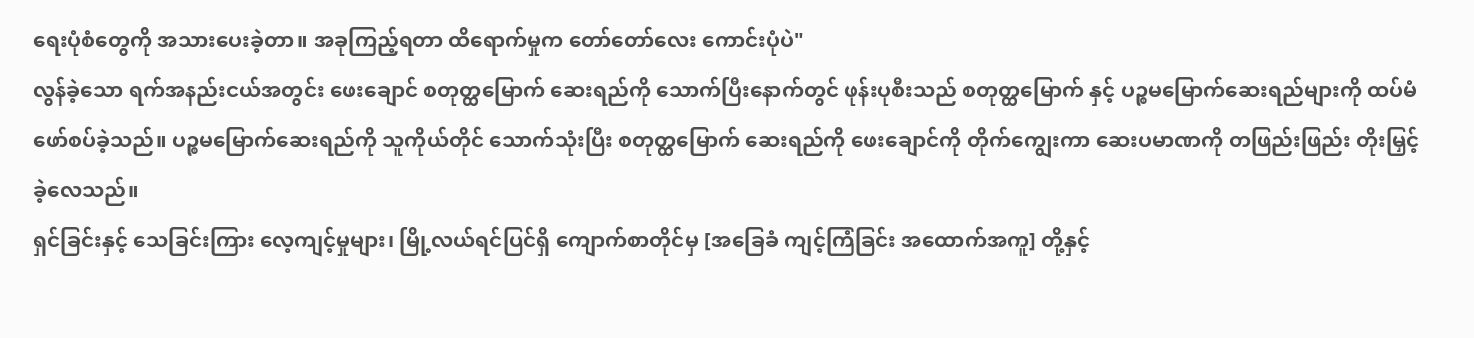ရေးပုံစံတွေကို အသားပေးခဲ့တာ။ အခုကြည့်ရတာ ထိရောက်မှုက တော်တော်လေး ကောင်းပုံပဲ"
လွန်ခဲ့သော ရက်အနည်းငယ်အတွင်း ဖေးချောင် စတုတ္ထမြောက် ဆေးရည်ကို သောက်ပြီးနောက်တွင် ဖုန်းပုစီးသည် စတုတ္ထမြောက် နှင့် ပဉ္စမမြောက်ဆေးရည်များကို ထပ်မံ ဖော်စပ်ခဲ့သည်။ ပဉ္စမမြောက်ဆေးရည်ကို သူကိုယ်တိုင် သောက်သုံးပြီး စတုတ္ထမြောက် ဆေးရည်ကို ဖေးချောင်ကို တိုက်ကျွေးကာ ဆေးပမာဏကို တဖြည်းဖြည်း တိုးမြှင့်ခဲ့လေသည်။
ရှင်ခြင်းနှင့် သေခြင်းကြား လေ့ကျင့်မှုများ၊ မြို့လယ်ရင်ပြင်ရှိ ကျောက်စာတိုင်မှ [အခြေခံ ကျင့်ကြံခြင်း အထောက်အကူ] တို့နှင့်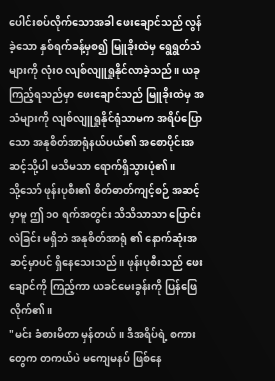ပေါင်းစပ်လိုက်သောအခါ ဖေးချောင်သည် လွန်ခဲ့သော နှစ်ရက်ခန့်မှစ၍ မြူခိုးထဲမှ ရွေရွတ်သံများကို လုံးဝ လျစ်လျူရှုနိုင်လာခဲ့သည်။ ယခုကြည့်ရသည်မှာ ဖေးချောင်သည် မြူခိုးထဲမှ အသံများကို လျစ်လျူရှုနိုင်ရုံသာမက အရိပ်ပြောသော အနုစိတ်အာရုံနယ်ပယ်၏ အစောပိုင်းအဆင့်သို့ပါ မသိမသာ ရောက်ရှိသွားပုံ၏။
သို့သော် ဖုန်းပုစီး၏ စိတ်ဓာတ်ကျင့်စဉ် အဆင့်မှာမူ ဤ ၁၀ ရက်အတွင်း သိသိသာသာ ပြောင်းလဲခြင်း မရှိဘဲ အနုစိတ်အာရုံ ၏ နောက်ဆုံးအဆင့်မှာပင် ရှိနေသေးသည်။ ဖုန်းပုစီးသည် ဖေးချောင်ကို ကြည့်ကာ ယခင်မေးခွန်းကို ပြန်ဖြေလိုက်၏။
"မင်း ခံစားမိတာ မှန်တယ်။ ဒီအရိပ်ရဲ့ စကားတွေက တကယ်ပဲ မကျေမနပ် ဖြစ်နေ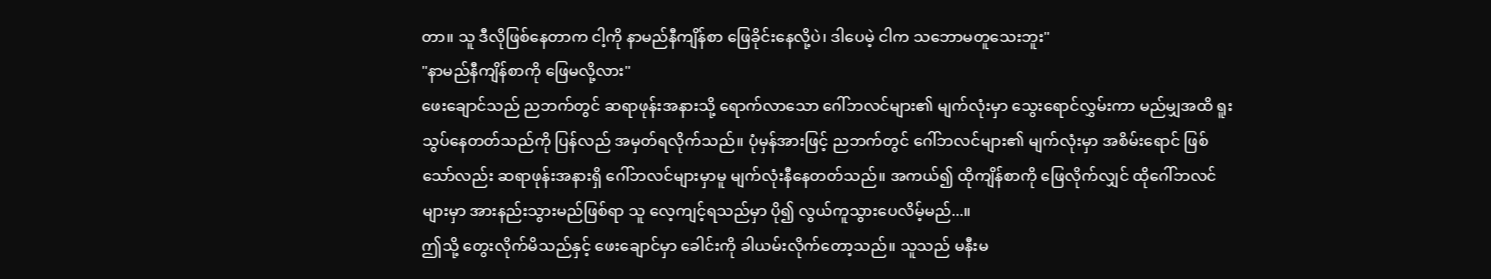တာ။ သူ ဒီလိုဖြစ်နေတာက ငါ့ကို နာမည်နီကျိန်စာ ဖြေခိုင်းနေလို့ပဲ၊ ဒါပေမဲ့ ငါက သဘောမတူသေးဘူး"
"နာမည်နီကျိန်စာကို ဖြေမလို့လား"
ဖေးချောင်သည် ညဘက်တွင် ဆရာဖုန်းအနားသို့ ရောက်လာသော ဂေါ်ဘလင်များ၏ မျက်လုံးမှာ သွေးရောင်လွှမ်းကာ မည်မျှအထိ ရူးသွပ်နေတတ်သည်ကို ပြန်လည် အမှတ်ရလိုက်သည်။ ပုံမှန်အားဖြင့် ညဘက်တွင် ဂေါ်ဘလင်များ၏ မျက်လုံးမှာ အစိမ်းရောင် ဖြစ်သော်လည်း ဆရာဖုန်းအနားရှိ ဂေါ်ဘလင်များမှာမူ မျက်လုံးနီနေတတ်သည်။ အကယ်၍ ထိုကျိန်စာကို ဖြေလိုက်လျှင် ထိုဂေါ်ဘလင်များမှာ အားနည်းသွားမည်ဖြစ်ရာ သူ လေ့ကျင့်ရသည်မှာ ပို၍ လွယ်ကူသွားပေလိမ့်မည်...။
ဤသို့ တွေးလိုက်မိသည်နှင့် ဖေးချောင်မှာ ခေါင်းကို ခါယမ်းလိုက်တော့သည်။ သူသည် မနီးမ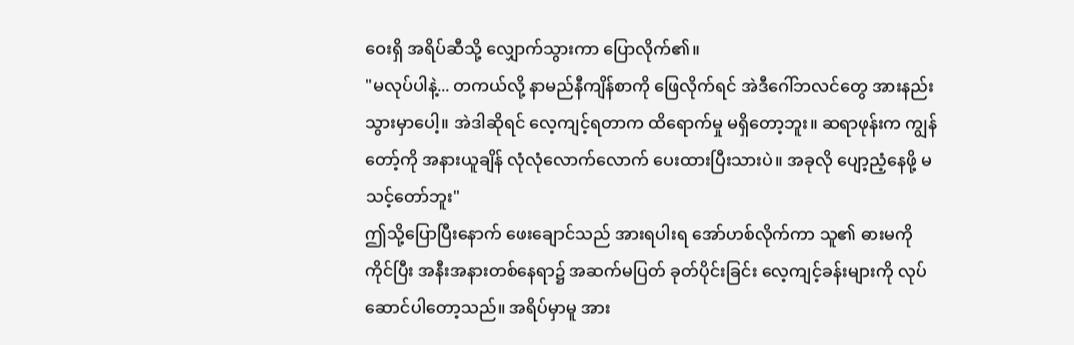ဝေးရှိ အရိပ်ဆီသို့ လျှောက်သွားကာ ပြောလိုက်၏။
"မလုပ်ပါနဲ့... တကယ်လို့ နာမည်နီကျိန်စာကို ဖြေလိုက်ရင် အဲဒီဂေါ်ဘလင်တွေ အားနည်းသွားမှာပေါ့။ အဲဒါဆိုရင် လေ့ကျင့်ရတာက ထိရောက်မှု မရှိတော့ဘူး။ ဆရာဖုန်းက ကျွန်တော့်ကို အနားယူချိန် လုံလုံလောက်လောက် ပေးထားပြီးသားပဲ။ အခုလို ပျော့ညံ့နေဖို့ မသင့်တော်ဘူး"
ဤသို့ပြောပြီးနောက် ဖေးချောင်သည် အားရပါးရ အော်ဟစ်လိုက်ကာ သူ၏ ဓားမကို ကိုင်ပြီး အနီးအနားတစ်နေရာ၌ အဆက်မပြတ် ခုတ်ပိုင်းခြင်း လေ့ကျင့်ခန်းများကို လုပ်ဆောင်ပါတော့သည်။ အရိပ်မှာမူ အား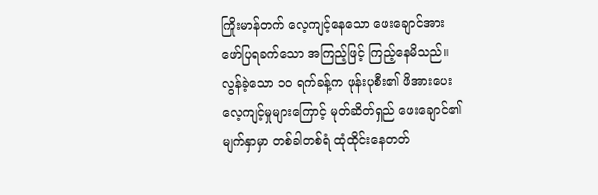ကြိုးမာန်တက် လေ့ကျင့်နေသော ဖေးချောင်အား ဖော်ပြရခက်သော အကြည့်ဖြင့် ကြည့်နေမိသည်။
လွန်ခဲ့သော ၁၀ ရက်ခန့်က ဖုန်းပုစီး၏ ဖိအားပေး လေ့ကျင့်မှုများကြောင့် မုတ်ဆိတ်ရှည် ဖေးချောင်၏ မျက်နှာမှာ တစ်ခါတစ်ရံ ထုံထိုင်းနေတတ်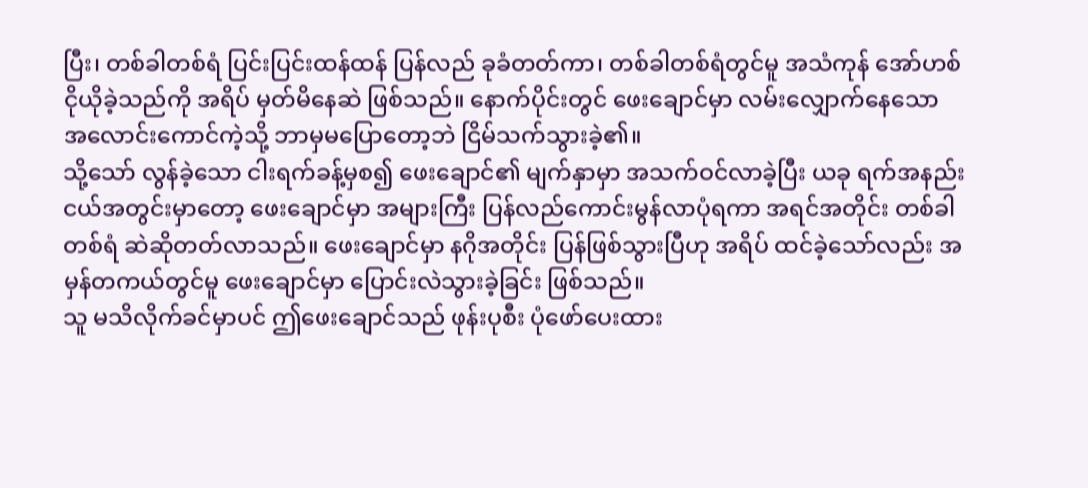ပြီး၊ တစ်ခါတစ်ရံ ပြင်းပြင်းထန်ထန် ပြန်လည် ခုခံတတ်ကာ၊ တစ်ခါတစ်ရံတွင်မူ အသံကုန် အော်ဟစ်ငိုယိုခဲ့သည်ကို အရိပ် မှတ်မိနေဆဲ ဖြစ်သည်။ နောက်ပိုင်းတွင် ဖေးချောင်မှာ လမ်းလျှောက်နေသော အလောင်းကောင်ကဲ့သို့ ဘာမှမပြောတော့ဘဲ ငြိမ်သက်သွားခဲ့၏။
သို့သော် လွန်ခဲ့သော ငါးရက်ခန့်မှစ၍ ဖေးချောင်၏ မျက်နှာမှာ အသက်ဝင်လာခဲ့ပြီး ယခု ရက်အနည်းငယ်အတွင်းမှာတော့ ဖေးချောင်မှာ အများကြီး ပြန်လည်ကောင်းမွန်လာပုံရကာ အရင်အတိုင်း တစ်ခါတစ်ရံ ဆဲဆိုတတ်လာသည်။ ဖေးချောင်မှာ နဂိုအတိုင်း ပြန်ဖြစ်သွားပြီဟု အရိပ် ထင်ခဲ့သော်လည်း အမှန်တကယ်တွင်မူ ဖေးချောင်မှာ ပြောင်းလဲသွားခဲ့ခြင်း ဖြစ်သည်။
သူ မသိလိုက်ခင်မှာပင် ဤဖေးချောင်သည် ဖုန်းပုစီး ပုံဖော်ပေးထား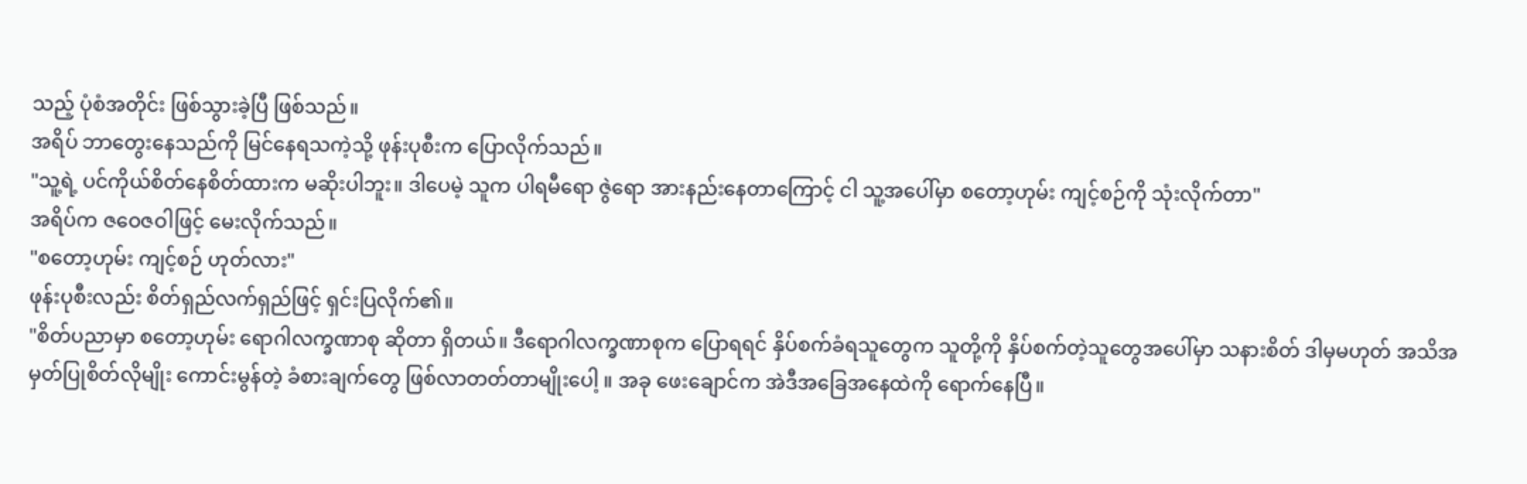သည့် ပုံစံအတိုင်း ဖြစ်သွားခဲ့ပြီ ဖြစ်သည်။
အရိပ် ဘာတွေးနေသည်ကို မြင်နေရသကဲ့သို့ ဖုန်းပုစီးက ပြောလိုက်သည်။
"သူ့ရဲ့ ပင်ကိုယ်စိတ်နေစိတ်ထားက မဆိုးပါဘူး။ ဒါပေမဲ့ သူက ပါရမီရော ဇွဲရော အားနည်းနေတာကြောင့် ငါ သူ့အပေါ်မှာ စတော့ဟုမ်း ကျင့်စဉ်ကို သုံးလိုက်တာ"
အရိပ်က ဇဝေဇဝါဖြင့် မေးလိုက်သည်။
"စတော့ဟုမ်း ကျင့်စဉ် ဟုတ်လား"
ဖုန်းပုစီးလည်း စိတ်ရှည်လက်ရှည်ဖြင့် ရှင်းပြလိုက်၏။
"စိတ်ပညာမှာ စတော့ဟုမ်း ရောဂါလက္ခဏာစု ဆိုတာ ရှိတယ်။ ဒီရောဂါလက္ခဏာစုက ပြောရရင် နှိပ်စက်ခံရသူတွေက သူတို့ကို နှိပ်စက်တဲ့သူတွေအပေါ်မှာ သနားစိတ် ဒါမှမဟုတ် အသိအမှတ်ပြုစိတ်လိုမျိုး ကောင်းမွန်တဲ့ ခံစားချက်တွေ ဖြစ်လာတတ်တာမျိုးပေါ့ ။ အခု ဖေးချောင်က အဲဒီအခြေအနေထဲကို ရောက်နေပြီ။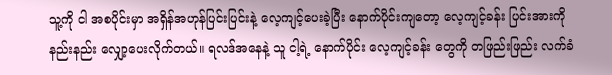သူ့ကို ငါ အစပိုင်းမှာ အရှိန်အဟုန်ပြင်းပြင်းနဲ့ လေ့ကျင့်ပေးခဲ့ပြီး နောက်ပိုင်းကျတော့ လေ့ကျင့်ခန်း ပြင်းအားကို နည်းနည်း လျှော့ပေးလိုက်တယ်။ ရလဒ်အနေနဲ့ သူ ငါ့ရဲ့ နောက်ပိုင်း လေ့ကျင့်ခန်း တွေကို တဖြည်းဖြည်း လက်ခံ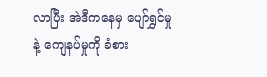လာပြီး အဲဒီကနေမှ ပျော်ရွှင်မှုနဲ့ ကျေနပ်မှုကို ခံစား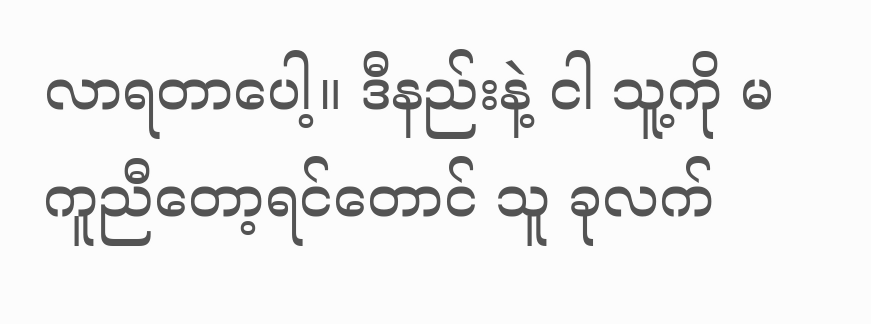လာရတာပေါ့။ ဒီနည်းနဲ့ ငါ သူ့ကို မကူညီတော့ရင်တောင် သူ ခုလက်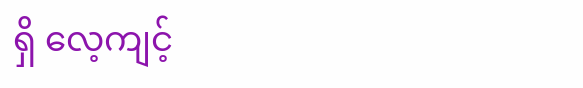ရှိ လေ့ကျင့်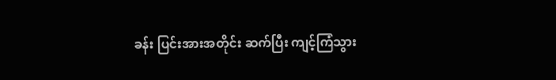ခန်း ပြင်းအားအတိုင်း ဆက်ပြီး ကျင့်ကြံသွား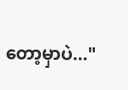တော့မှာပဲ..."